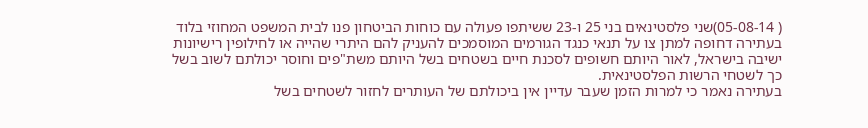( 05-08-14)שני פלסטינאים בני 25 ו-23 ששיתפו פעולה עם כוחות הביטחון פנו לבית המשפט המחוזי בלוד בעתירה דחופה למתן צו על תנאי כנגד הגורמים המוסמכים להעניק להם היתרי שהייה או לחילופין רישיונות ישיבה בישראל, לאור היותם חשופים לסכנת חיים בשטחים בשל היותם משת"פים וחוסר יכולתם לשוב בשל כך לשטחי הרשות הפלסטינאית.
בעתירה נאמר כי למרות הזמן שעבר עדיין אין ביכולתם של העותרים לחזור לשטחים בשל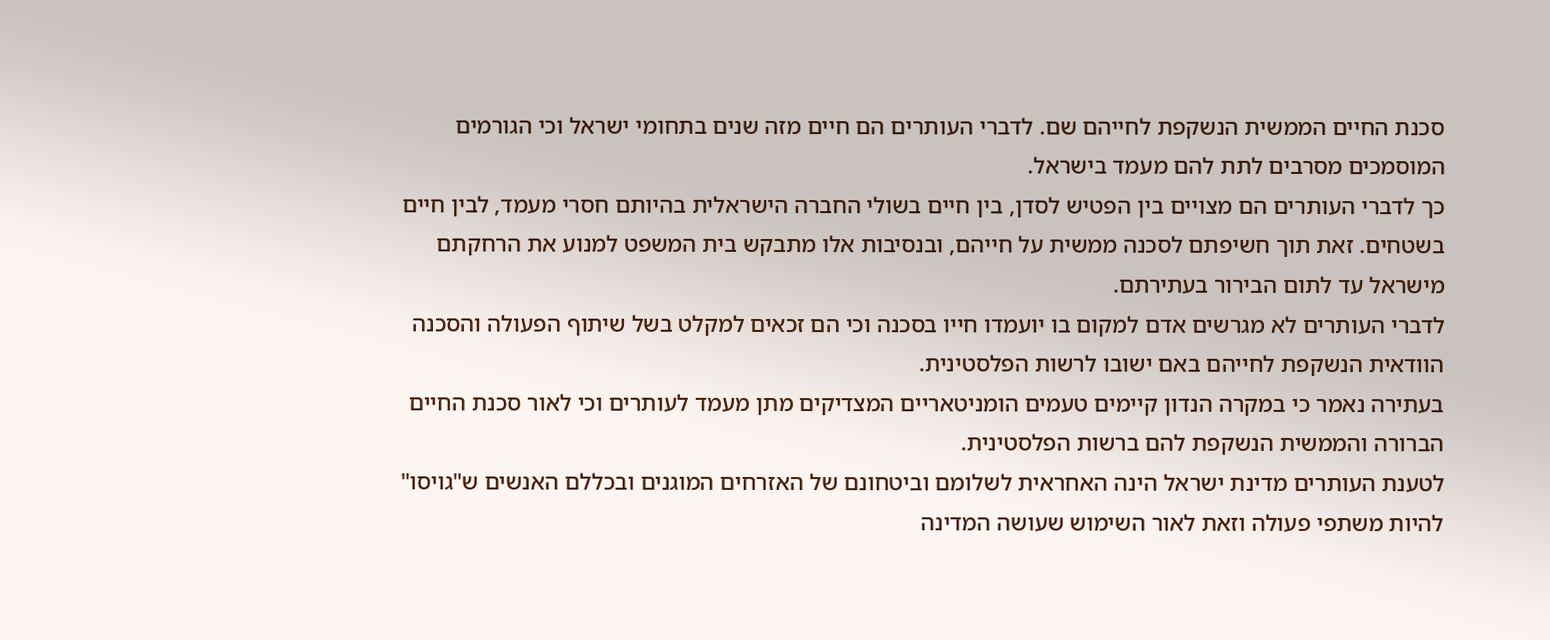סכנת החיים הממשית הנשקפת לחייהם שם. לדברי העותרים הם חיים מזה שנים בתחומי ישראל וכי הגורמים המוסמכים מסרבים לתת להם מעמד בישראל.
כך לדברי העותרים הם מצויים בין הפטיש לסדן, בין חיים בשולי החברה הישראלית בהיותם חסרי מעמד, לבין חיים בשטחים. זאת תוך חשיפתם לסכנה ממשית על חייהם, ובנסיבות אלו מתבקש בית המשפט למנוע את הרחקתם מישראל עד לתום הבירור בעתירתם.
לדברי העותרים לא מגרשים אדם למקום בו יועמדו חייו בסכנה וכי הם זכאים למקלט בשל שיתוף הפעולה והסכנה הוודאית הנשקפת לחייהם באם ישובו לרשות הפלסטינית.
בעתירה נאמר כי במקרה הנדון קיימים טעמים הומניטאריים המצדיקים מתן מעמד לעותרים וכי לאור סכנת החיים הברורה והממשית הנשקפת להם ברשות הפלסטינית.
לטענת העותרים מדינת ישראל הינה האחראית לשלומם וביטחונם של האזרחים המוגנים ובכללם האנשים ש"גויסו" להיות משתפי פעולה וזאת לאור השימוש שעושה המדינה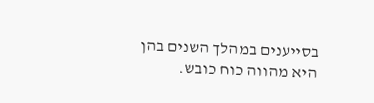בסייענים במהלך השנים בהן היא מהווה כוח כובש.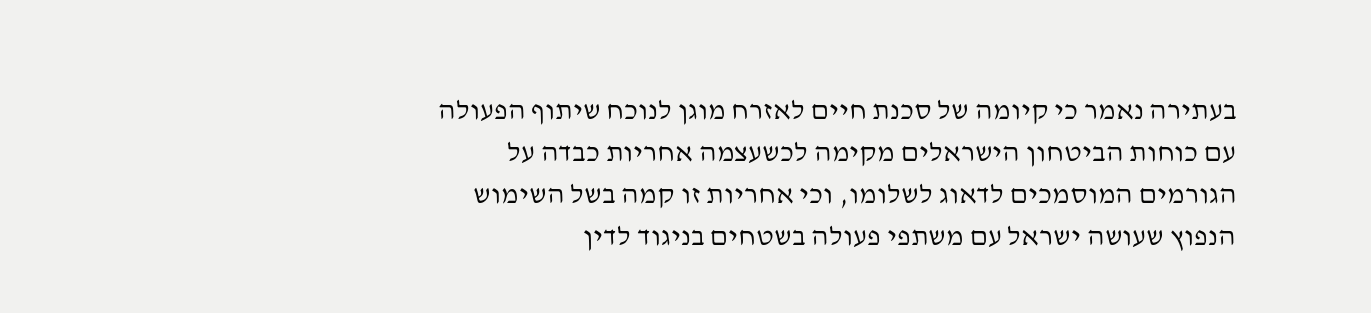בעתירה נאמר כי קיומה של סכנת חיים לאזרח מוגן לנוכח שיתוף הפעולה עם כוחות הביטחון הישראלים מקימה לכשעצמה אחריות כבדה על הגורמים המוסמכים לדאוג לשלומו, וכי אחריות זו קמה בשל השימוש הנפוץ שעושה ישראל עם משתפי פעולה בשטחים בניגוד לדין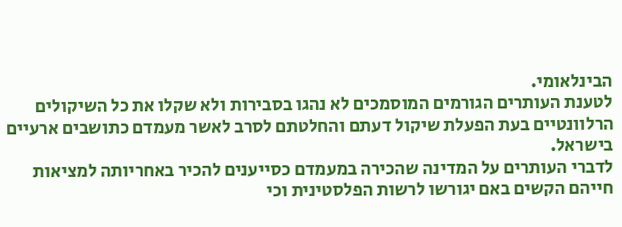הבינלאומי.
לטענת העותרים הגורמים המוסמכים לא נהגו בסבירות ולא שקלו את כל השיקולים הרלוונטיים בעת הפעלת שיקול דעתם והחלטתם לסרב לאשר מעמדם כתושבים ארעיים בישראל.
לדברי העותרים על המדינה שהכירה במעמדם כסייענים להכיר באחריותה למציאות חייהם הקשים באם יגורשו לרשות הפלסטינית וכי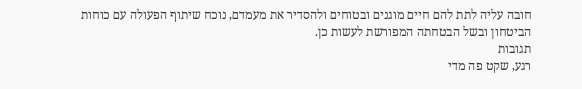חובה עליה לתת להם חיים מוגנים ובטוחים ולהסדיר את מעמדם, נוכח שיתוף הפעולה עם כוחות הביטחון ובשל הבטחתה המפורשת לעשות כן.
תגובות
רגע, שקט פה מדי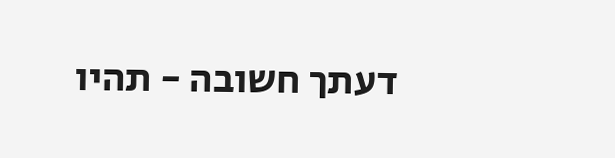דעתך חשובה - תהיו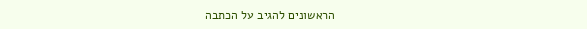הראשונים להגיב על הכתבה